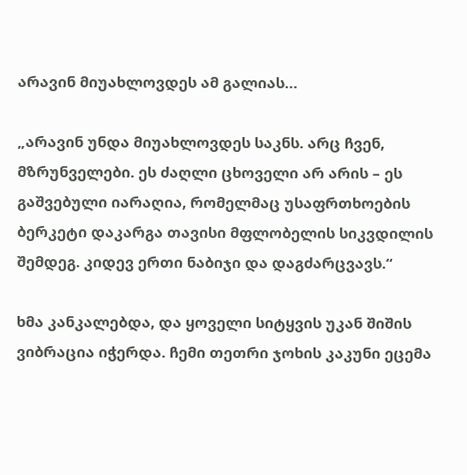არავინ მიუახლოვდეს ამ გალიას…

„არავინ უნდა მიუახლოვდეს საკნს. არც ჩვენ, მზრუნველები. ეს ძაღლი ცხოველი არ არის – ეს გაშვებული იარაღია, რომელმაც უსაფრთხოების ბერკეტი დაკარგა თავისი მფლობელის სიკვდილის შემდეგ. კიდევ ერთი ნაბიჯი და დაგძარცვავს.“

ხმა კანკალებდა, და ყოველი სიტყვის უკან შიშის ვიბრაცია იჭერდა. ჩემი თეთრი ჯოხის კაკუნი ეცემა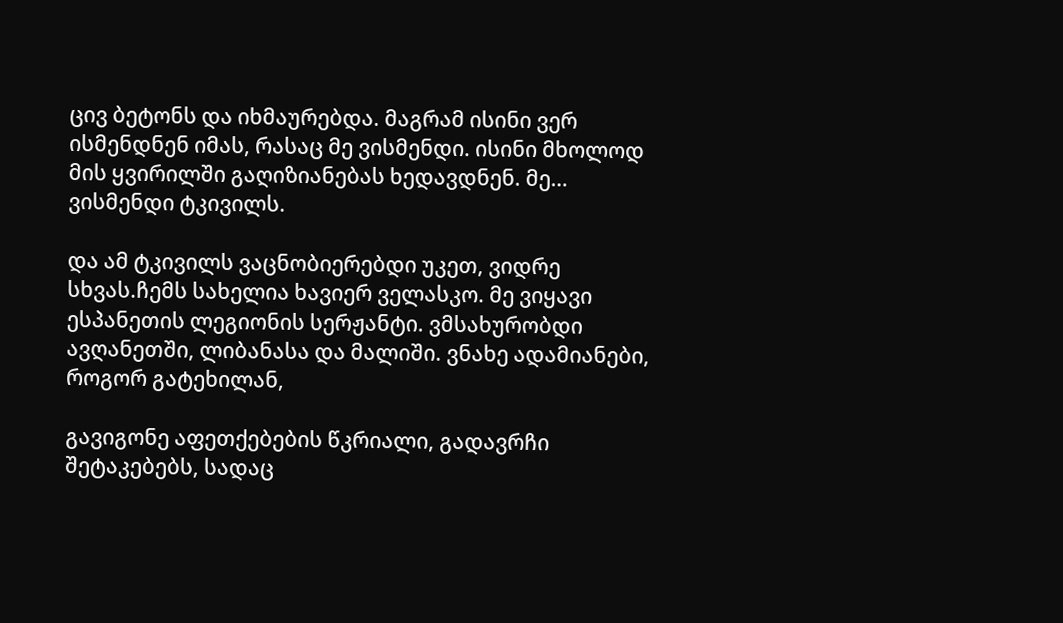ცივ ბეტონს და იხმაურებდა. მაგრამ ისინი ვერ ისმენდნენ იმას, რასაც მე ვისმენდი. ისინი მხოლოდ მის ყვირილში გაღიზიანებას ხედავდნენ. მე… ვისმენდი ტკივილს.

და ამ ტკივილს ვაცნობიერებდი უკეთ, ვიდრე სხვას.ჩემს სახელია ხავიერ ველასკო. მე ვიყავი ესპანეთის ლეგიონის სერჟანტი. ვმსახურობდი ავღანეთში, ლიბანასა და მალიში. ვნახე ადამიანები, როგორ გატეხილან,

გავიგონე აფეთქებების წკრიალი, გადავრჩი შეტაკებებს, სადაც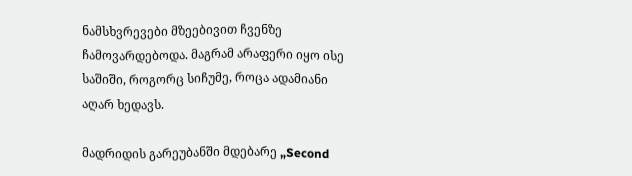ნამსხვრევები მზეებივით ჩვენზე ჩამოვარდებოდა. მაგრამ არაფერი იყო ისე საშიში, როგორც სიჩუმე, როცა ადამიანი აღარ ხედავს.

მადრიდის გარეუბანში მდებარე „Second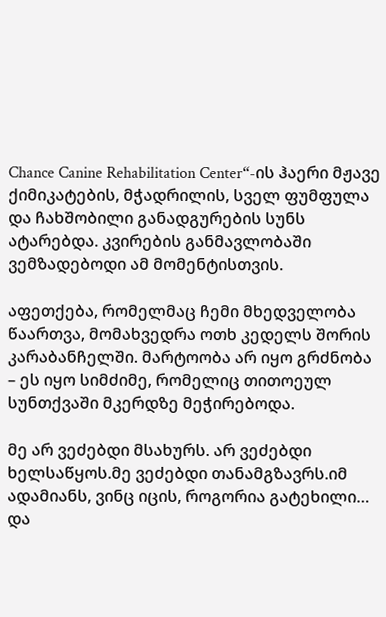Chance Canine Rehabilitation Center“-ის ჰაერი მჟავე ქიმიკატების, მჭადრილის, სველ ფუმფულა და ჩახშობილი განადგურების სუნს ატარებდა. კვირების განმავლობაში ვემზადებოდი ამ მომენტისთვის.

აფეთქება, რომელმაც ჩემი მხედველობა წაართვა, მომახვედრა ოთხ კედელს შორის კარაბანჩელში. მარტოობა არ იყო გრძნობა – ეს იყო სიმძიმე, რომელიც თითოეულ სუნთქვაში მკერდზე მეჭირებოდა.

მე არ ვეძებდი მსახურს. არ ვეძებდი ხელსაწყოს.მე ვეძებდი თანამგზავრს.იმ ადამიანს, ვინც იცის, როგორია გატეხილი… და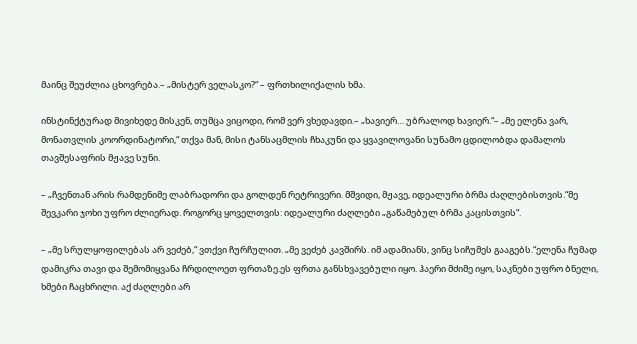მაინც შეუძლია ცხოვრება.– „მისტერ ველასკო?“ – ფრთხილიქალის ხმა.

ინსტინქტურად მივიხედე მისკენ, თუმცა ვიცოდი, რომ ვერ ვხედავდი.– „ხავიერ… უბრალოდ ხავიერ.“– „მე ელენა ვარ, მონათვლის კოორდინატორი,“ თქვა მან, მისი ტანსაცმლის ჩხაკუნი და ყვავილოვანი სუნამო ცდილობდა დამალოს თავშესაფრის მჟავე სუნი.

– „ჩვენთან არის რამდენიმე ლაბრადორი და გოლდენ რეტრივერი. მშვიდი, მჟავე, იდეალური ბრმა ძაღლებისთვის.“მე შევკარი ჯოხი უფრო ძლიერად. როგორც ყოველთვის: იდეალური ძაღლები „გაწამებულ ბრმა კაცისთვის“.

– „მე სრულყოფილებას არ ვეძებ,“ ვთქვი ჩურჩულით. „მე ვეძებ კავშირს. იმ ადამიანს, ვინც სიჩუმეს გააგებს.“ელენა ჩუმად დამიკრა თავი და შემომიყვანა ჩრდილოეთ ფრთაზე.ეს ფრთა განსხვავებული იყო. ჰაერი მძიმე იყო, საკნები უფრო ბნელი, ხმები ჩაცხრილი. აქ ძაღლები არ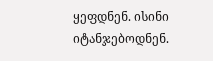ყეფდნენ. ისინი იტანჯებოდნენ.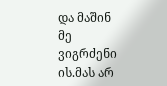და მაშინ მე ვიგრძენი ის.მას არ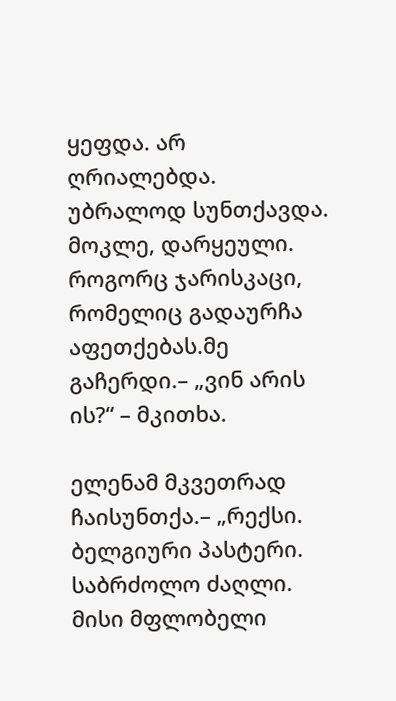ყეფდა. არ ღრიალებდა. უბრალოდ სუნთქავდა. მოკლე, დარყეული. როგორც ჯარისკაცი, რომელიც გადაურჩა აფეთქებას.მე გაჩერდი.– „ვინ არის ის?“ – მკითხა.

ელენამ მკვეთრად ჩაისუნთქა.– „რექსი. ბელგიური პასტერი. საბრძოლო ძაღლი. მისი მფლობელი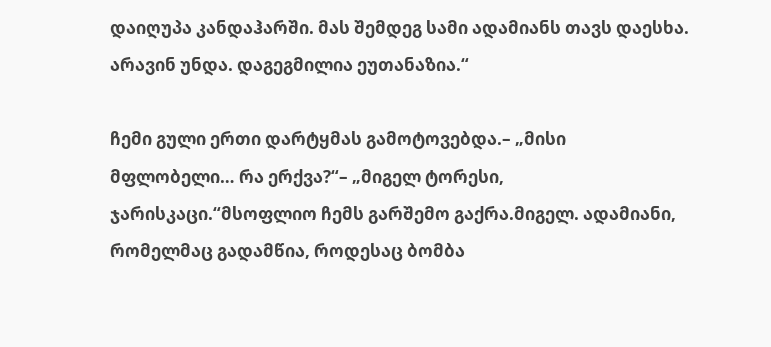დაიღუპა კანდაჰარში. მას შემდეგ სამი ადამიანს თავს დაესხა. არავინ უნდა. დაგეგმილია ეუთანაზია.“

ჩემი გული ერთი დარტყმას გამოტოვებდა.– „მისი მფლობელი… რა ერქვა?“– „მიგელ ტორესი, ჯარისკაცი.“მსოფლიო ჩემს გარშემო გაქრა.მიგელ. ადამიანი, რომელმაც გადამწია, როდესაც ბომბა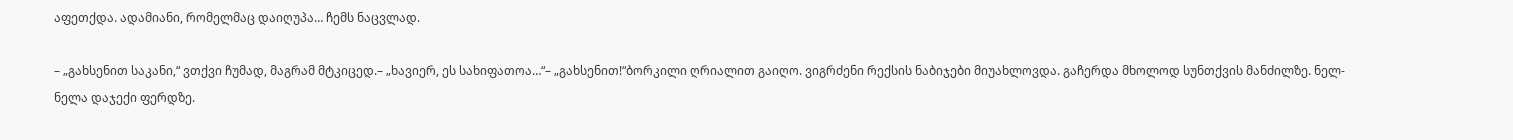აფეთქდა. ადამიანი, რომელმაც დაიღუპა… ჩემს ნაცვლად.

– „გახსენით საკანი,“ ვთქვი ჩუმად, მაგრამ მტკიცედ.– „ხავიერ, ეს სახიფათოა…“– „გახსენით!“ბორკილი ღრიალით გაიღო. ვიგრძენი რექსის ნაბიჯები მიუახლოვდა. გაჩერდა მხოლოდ სუნთქვის მანძილზე. ნელ-ნელა დაჯექი ფერდზე.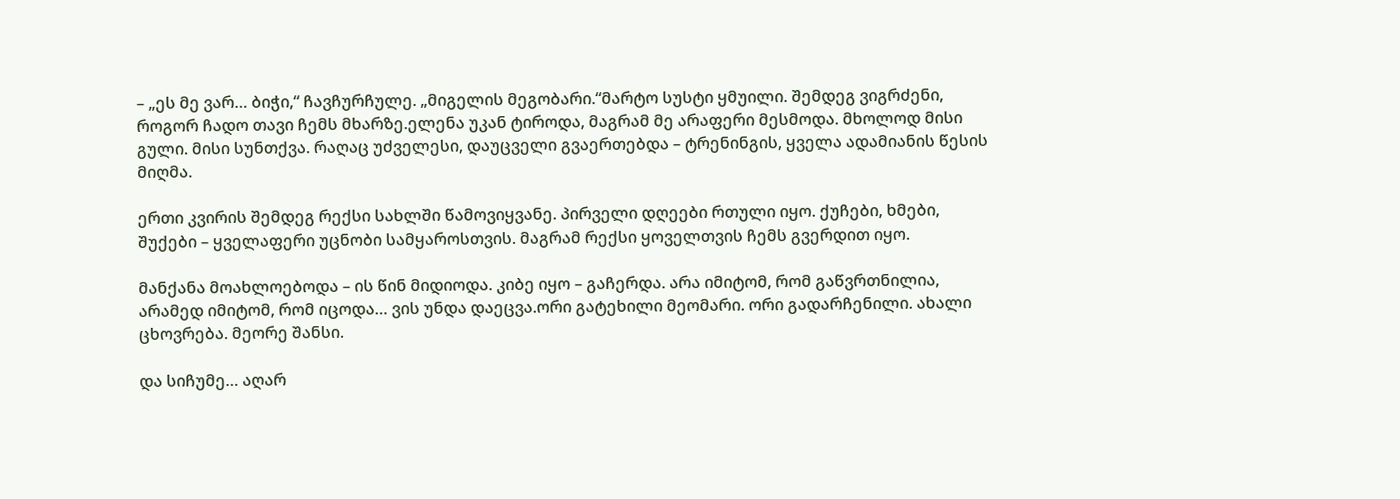– „ეს მე ვარ… ბიჭი,“ ჩავჩურჩულე. „მიგელის მეგობარი.“მარტო სუსტი ყმუილი. შემდეგ ვიგრძენი, როგორ ჩადო თავი ჩემს მხარზე.ელენა უკან ტიროდა, მაგრამ მე არაფერი მესმოდა. მხოლოდ მისი გული. მისი სუნთქვა. რაღაც უძველესი, დაუცველი გვაერთებდა – ტრენინგის, ყველა ადამიანის წესის მიღმა.

ერთი კვირის შემდეგ რექსი სახლში წამოვიყვანე. პირველი დღეები რთული იყო. ქუჩები, ხმები, შუქები – ყველაფერი უცნობი სამყაროსთვის. მაგრამ რექსი ყოველთვის ჩემს გვერდით იყო.

მანქანა მოახლოებოდა – ის წინ მიდიოდა. კიბე იყო – გაჩერდა. არა იმიტომ, რომ გაწვრთნილია, არამედ იმიტომ, რომ იცოდა… ვის უნდა დაეცვა.ორი გატეხილი მეომარი. ორი გადარჩენილი. ახალი ცხოვრება. მეორე შანსი.

და სიჩუმე… აღარ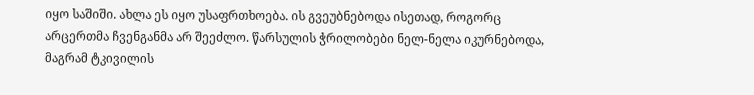იყო საშიში. ახლა ეს იყო უსაფრთხოება. ის გვეუბნებოდა ისეთად, როგორც არცერთმა ჩვენგანმა არ შეეძლო. წარსულის ჭრილობები ნელ-ნელა იკურნებოდა, მაგრამ ტკივილის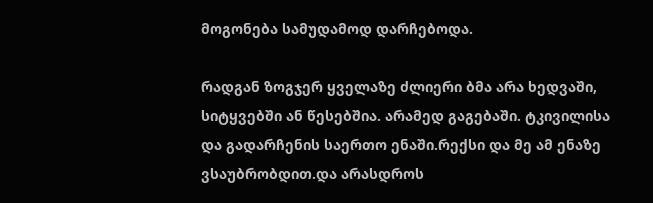მოგონება სამუდამოდ დარჩებოდა.

რადგან ზოგჯერ ყველაზე ძლიერი ბმა არა ხედვაში, სიტყვებში ან წესებშია. არამედ გაგებაში. ტკივილისა და გადარჩენის საერთო ენაში.რექსი და მე ამ ენაზე ვსაუბრობდით.და არასდროს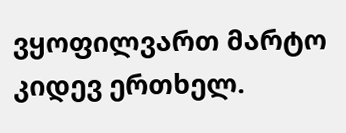ვყოფილვართ მარტო კიდევ ერთხელ.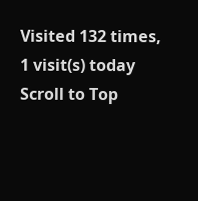Visited 132 times, 1 visit(s) today
Scroll to Top